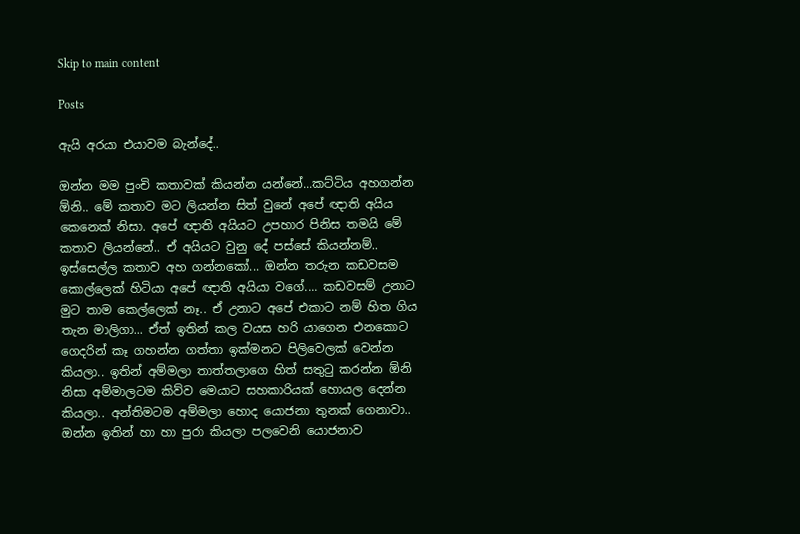Skip to main content

Posts

ඇයි අරයා එයාවම බැන්දේ..

ඔන්න මම පුංචි කතාවක් කියන්න යන්නේ...කට්ටිය අහගන්න ඕනි.. මේ කතාව මට ලියන්න සිත් වුනේ අපේ ඥාති අයිය කෙනෙක් නිසා. අපේ ඥාති අයියට උපහාර පිනිස තමයි මේ කතාව ලියන්නේ.. ඒ අයියට වුනු දේ පස්සේ කියන්නම්.. ඉස්සෙල්ල කතාව අහ ගන්නකෝ... ඔන්න තරුන කඩවසම කොල්ලෙක් හිටියා අපේ ඥාති අයියා වගේ.... කඩවසම් උනාට මුට තාම කෙල්ලෙක් නෑ.. ඒ උනාට අපේ එකාට නම් හිත ගිය තැන මාලිගා... ඒත් ඉතින් කල වයස හරි යාගෙන එනකොට ගෙදරින් කෑ ගහන්න ගත්තා ඉක්මනට පිලිවෙලක් වෙන්න කියලා.. ඉතින් අම්මලා තාත්තලාගෙ හිත් සතුටු කරන්න ඕනි නිසා අම්මාලටම කිව්ව මෙයාට සහකාරියක් හොයල දෙන්න කියලා.. අන්තිමටම අම්මලා හොද යොජනා තුනක් ගෙනාවා.. ඔන්න ඉතින් හා හා පුරා කියලා පලවෙනි යොජනාව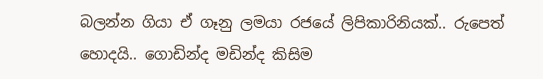බලන්න ගියා ඒ ගෑනු ලමයා රජයේ ලිපිකාරිනියක්.. රුපෙත් හොදයි.. ගොඩින්ද මඩින්ද කිසිම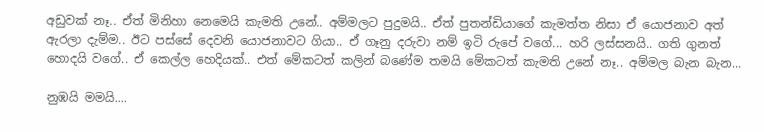අඩුවක් නෑ.. ඒත් මිනිහා නෙමෙයි කැමති උනේ.. අම්මලට පුදුමයි.. ඒත් පුතන්ඩියාගේ කැමත්ත නිසා ඒ යොජනාව අත් ඇරලා දැම්ම.. ඊට පස්සේ දෙවනි යොජනාවට ගියා.. ඒ ගෑනු දරුවා නම් ඉටි රුපේ වගේ... හරි ලස්සනයි.. ගති ගුනත් හොදයි වගේ.. ඒ කෙල්ල හෙදියක්.. එත් මේකටත් කලින් බණේම තමයි මේකටත් කැමති උනේ නෑ.. අම්මල බැන බැන...

නුඹයි මමයි....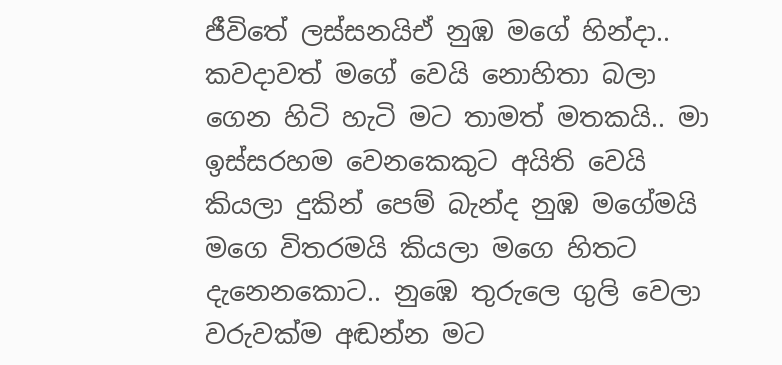ජීවිතේ ලස්සනයිඒ නුඹ මගේ හින්දා.. කවදාවත් මගේ වෙයි නොහිතා බලා ගෙන හිටි හැටි මට තාමත් මතකයි.. මා ඉස්සරහම වෙනකෙකුට අයිති වෙයි කියලා දුකින් පෙම් බැන්ද නුඹ මගේමයි මගෙ විතරමයි කියලා මගෙ හිතට දැනෙනකොට.. නුඹෙ තුරුලෙ ගුලි වෙලා වරුවක්ම අඬන්න මට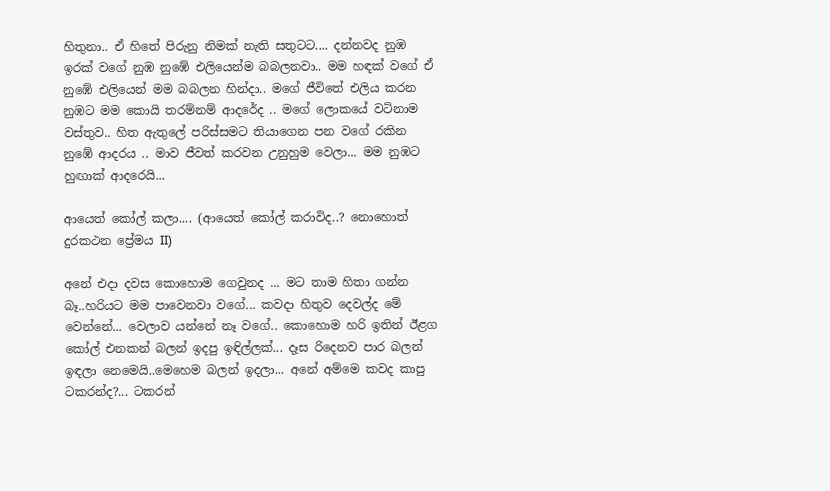හිතුනා.. ඒ හිතේ පිරුනු නිමක් නැති සතුටට.... දන්නවද නුඹ ඉරක් වගේ නුඹ නුඹේ එලියෙන්ම බබලනවා.. මම හඳක් වගේ ඒ නුඹේ එලියෙන් මම බබලන හින්දා.. මගේ ජීවිතේ එලිය කරන නුඹට මම කොයි තරම්නම් ආදරේද .. මගේ ලොකයේ වටිනාම වස්තුව.. හිත ඇතුලේ පරිස්සමට තියාගෙන පන වගේ රකින නුඹේ ආදරය .. මාව ජීවත් කරවන උනුහුම වෙලා... මම නුඹට හුඟාක් ආදරෙයි...

ආයෙත් කෝල් කලා.... (ආයෙත් කෝල් කරාවිද..? නොහොත් දුරකථන ප්‍රේමය II)

අනේ එදා දවස කොහොම ගෙවුනද ... මට තාම හිතා ගන්න බෑ..හරියට මම පාවෙනවා වගේ... කවදා හිතුව දෙවල්ද මේ වෙන්නේ... වෙලාව යන්නේ නෑ වගේ.. කොහොම හරි ඉතින් ඊළග කෝල් එනකන් බලන් ඉදපු ඉඳිල්ලක්... දෑස රිදෙනව පාර බලන් ඉඳලා නෙමෙයි..මෙහෙම බලන් ඉදලා... අනේ අම්මෙ කවද කාපු ටකරන්ද?... ටකරන්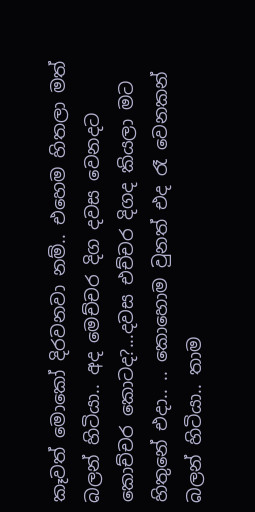කෑවත් මොකෝ දිරවනවා නම්.. එහෙම හිතලා මත් බලන් හිටියා.. අද මෙච්චර දිග දවස වෙනදට කොච්චර කොටද?...දවස එච්චර දිගද කියලා මට හිතුනේ එදා.. .. කොහොම වුනත් එද රෑ වෙනකන් බලන් හිටියා.. තාම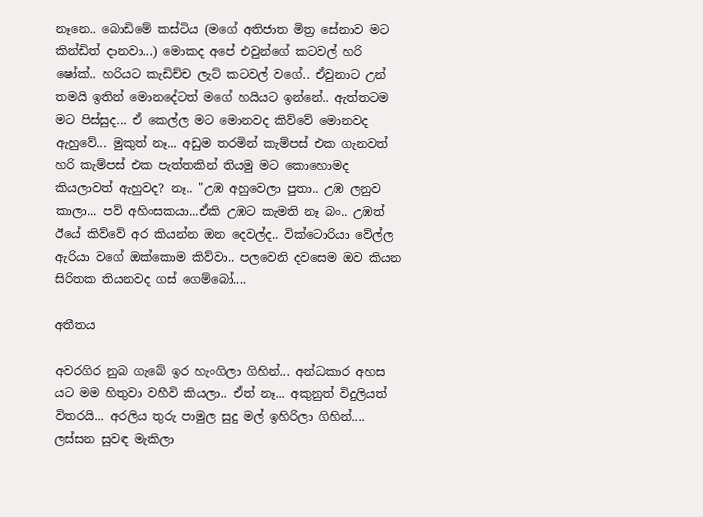නෑනෙ.. බොඩිමේ කස්ටිය (මගේ අතිජාත මිත්‍ර සේනාව මට කින්ඩිත් දානවා...) මොකද අපේ එවුන්ගේ කටවල් හරි ෂෝක්.. හරියට කැඩිච්ච ලැට් කටවල් වගේ.. ඒවුනාට උන් තමයි ඉතින් මොනදේටත් මගේ හයියට ඉන්නේ.. ඇත්තටම මට පිස්සුද... ඒ කෙල්ල මට මොනවද කිව්වේ මොනවද ඇහුවේ... මුකුත් නෑ... අඩුම තරමින් කැම්පස් එක ගැනවත් හරි කැම්පස් එක පැත්තකින් තියමු මට කොහොමද කියලාවත් ඇහුවද? නෑ.. "උඹ අහුවෙලා පුතා.. උඹ ලනුව කාලා... පව් අහිංසකයා...ඒකි උඹට කැමති නෑ බං.. උඹත් ඊයේ කිව්වේ අර කියන්න ඔන දෙවල්ද.. වික්ටොරියා වේල්ල ඇරියා වගේ ඔක්කොම කිව්වා.. පලවෙනි දවසෙම ඔව කියන සිරිතක තියනවද ගස් ගෙම්බෝ....

අතීතය

අවරගිර නුබ ගැබේ ඉර හැංගිලා ගිහින්... අන්ධකාර අහස යට මම හිතුවා වහීවි කියලා.. ඒත් නෑ... අකුනුත් විදුලියත් විතරයි... අරලිය තුරු පාමුල සුදු මල් ඉහිරිලා ගිහින්.... ලස්සන සුවඳ මැකිලා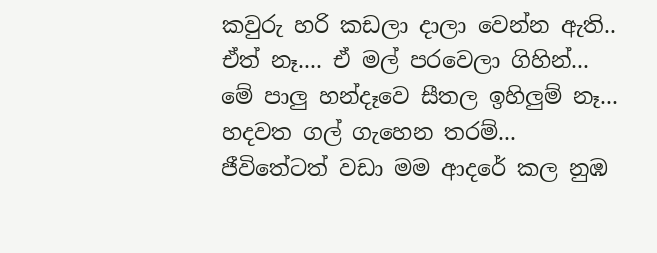කවුරු හරි කඩලා දාලා වෙන්න ඇති.. ඒත් නෑ.... ඒ මල් පරවෙලා ගිහින්... මේ පාලු හන්දෑවෙ සීතල ඉහිලුම් නෑ... හදවත ගල් ගැහෙන තරම්... ජීවිතේටත් වඩා මම ආදරේ කල නුඹ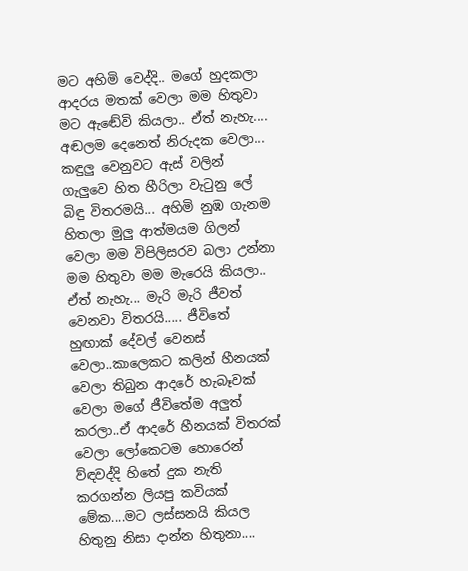මට අහිමි වෙද්දි.. මගේ හුදකලා ආදරය මතක් වෙලා මම හිතුවා මට ඇඬේවි කියලා.. ඒත් නැහැ.... අඬලම දෙනෙත් නිරුදක වෙලා... කඳුලු වෙනුවට ඇස් වලින් ගැලුවෙ හිත හීරිලා වැටුනු ලේ බිඳු විතරමයි... අහිමි නුඹ ගැනම හිතලා මුලු ආත්මයම ගිලන් වෙලා මම විපිලිසරව බලා උන්නා මම හිතුවා මම මැරෙයි කියලා.. ඒත් නැහැ... මැරි මැරි ජීවත් වෙනවා විතරයි..... ජීවිතේ හුඟාක් දේවල් වෙනස් වෙලා..කාලෙකට කලින් හීනයක් වෙලා තිබුන ආදරේ හැබෑවක් වෙලා මගේ ජීවිතේම අලුත් කරලා..ඒ ආදරේ හීනයක් විතරක් වෙලා ලෝකෙටම හොරෙන් ව්ඳවද්දි හිතේ දුක නැති කරගන්න ලියපු කවියක් මේක....මට ලස්සනයි කියල හිතුනු නිසා දාන්න හිතුනා....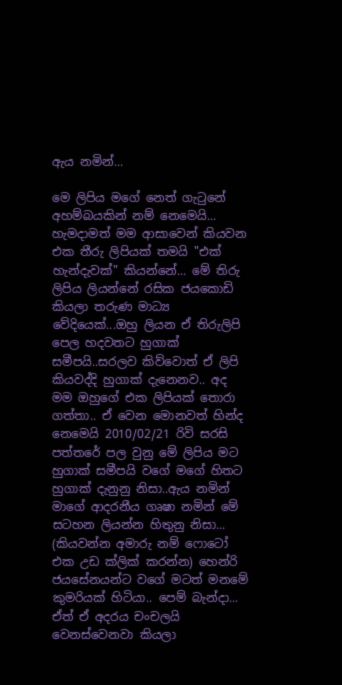ඇය නමින්...

මෙ ලිපිය මගේ නෙත් ගැටුනේ අහම්බයකින් නම් නෙමෙයි... හැමදාමත් මම ආසාවෙන් කියවන එක තීරු ලිපියක් තමයි "එක් හැන්දැවක්" කියන්නේ... මේ තිරු ලිපිය ලියන්නේ රසික ජයකොඩි කියලා තරුණ මාධ්‍ය වේදියෙක්...ඔහු ලියන ඒ තිරුලිපි පෙල හදවතට හුගාක් සමීපයි..සරලව කිව්වොත් ඒ ලිපි කියවද්දි හුගාක් දැනෙනව.. අද මම ඔහුගේ එක ලිපියක් තොරා ගත්තා.. ඒ වෙන මොනවත් හින්ද නෙමෙයි 2010/02/21 රිවි සරසි පත්තරේ පල වුනු මේ ලිපිය මට හුගාක් සමීපයි වගේ මගේ හිතට හුගාක් දැනුනු නිසා..ඇය නමින් මාගේ ආදරනීය ගෘෂා නමින් මේ සටහන ලියන්න හිතුනු නිසා... (කියවන්න අමාරු නම් ෆොටෝ එක උඩ ක්ලික් කරන්න) හෙන්රි ජයසේනයන්ට වගේ මටත් මනමේ කුමරියක් හිටියා.. පෙම් බැන්දා... ඒත් ඒ අදරය චංචලයි වෙනස්වෙනවා කියලා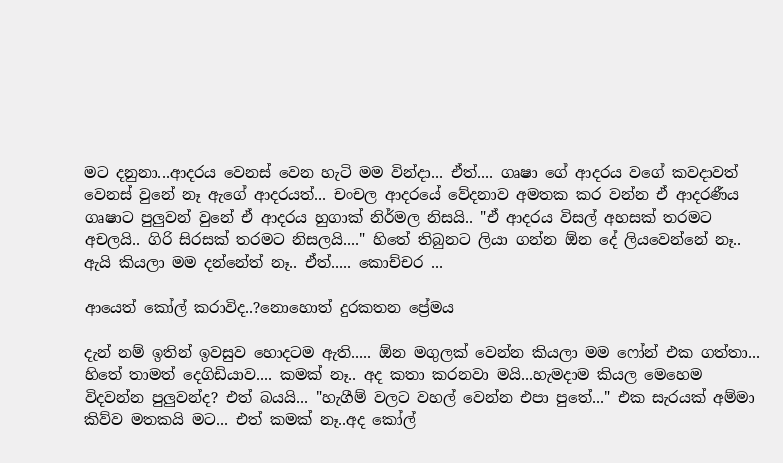මට දනුනා...ආදරය වෙනස් වෙන හැටි මම වින්දා... ඒත්.... ගෘෂා ගේ ආදරය වගේ කවදාවත් වෙනස් වුනේ නෑ ඇගේ ආදරයත්... චංචල ආදරයේ වේදනාව අමතක කර වන්න ඒ ආදරණීය ගෘෂාට පුලුවන් වුනේ ඒ ආදරය හුගාක් නිර්මල නිසයි.. "ඒ ආදරය විසල් අහසක් තරමට අචලයි.. ගිරි සිරසක් තරමට නිසලයි...." හිතේ තිබුනට ලියා ගන්න ඕන දේ ලියවෙන්නේ නෑ.. ඇයි කියලා මම දන්නේත් නෑ.. ඒත්..... කොච්චර ...

ආයෙත් කෝල් කරාවිද..?නොහොත් දුරකතන ප්‍රේමය

දැන් නම් ඉතින් ඉවසුව හොදටම ඇති..... ඕන මගුලක් වෙන්න කියලා මම ෆෝන් එක ගත්තා... හිතේ තාමත් දෙගිඩියාව.... කමක් නෑ.. අද කතා කරනවා මයි...හැමදාම කියල මෙහෙම විදවන්න පුලුවන්ද? එත් බයයි... "හැගීම් වලට වහල් වෙන්න එපා පුතේ..." එක සැරයක් අම්මා කිව්ව මතකයි මට... එත් කමක් නෑ..අද කෝල්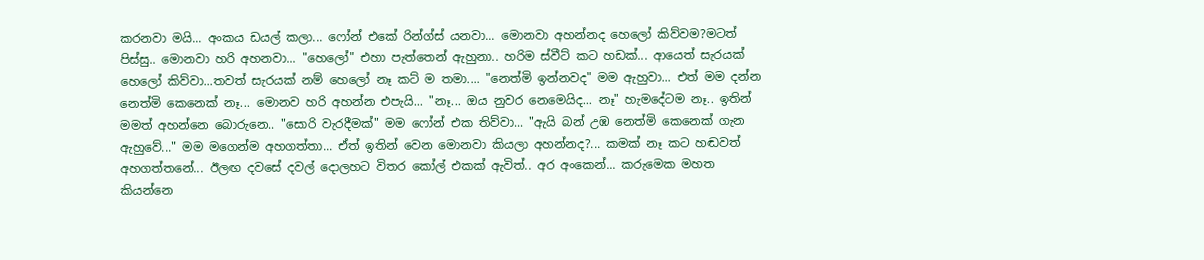කරනවා මයි... අංකය ඩයල් කලා... ෆෝන් එකේ රින්ග්ස් යනවා... මොනවා අහන්නද හෙලෝ කිව්වම?මටත් පිස්සු.. මොනවා හරි අහනවා... "හෙලෝ" එහා පැත්තෙන් ඇහුනා.. හරිම ස්වීට් කට හඩක්... ආයෙත් සැරයක් හෙලෝ කිව්වා...තවත් සැරයක් නම් හෙලෝ නෑ කට් ම තමා.... "නෙත්මි ඉන්නවද" මම ඇහුවා... එත් මම දන්න නෙත්මි කෙනෙක් නෑ... මොනව හරි අහන්න එපැයි... "නෑ... ඔය නුවර නෙමෙයිද... නෑ" හැමදේටම නෑ.. ඉතින් මමත් අහන්නෙ බොරුනෙ.. "සොරි වැරදීමක්" මම ෆෝන් එක තිව්වා... "ඇයි බන් උඹ නෙත්මි කෙනෙක් ගැන ඇහුවේ..." මම මගෙන්ම අහගත්තා... ඒත් ඉතින් වෙන මොනවා කියලා අහන්නද?... කමක් නෑ කට හඬවත් අහගත්තනේ... ඊලඟ දවසේ දවල් දොලහට විතර කෝල් එකක් ඇවිත්.. අර අංකෙන්... කරුමෙක මහත කියන්නෙ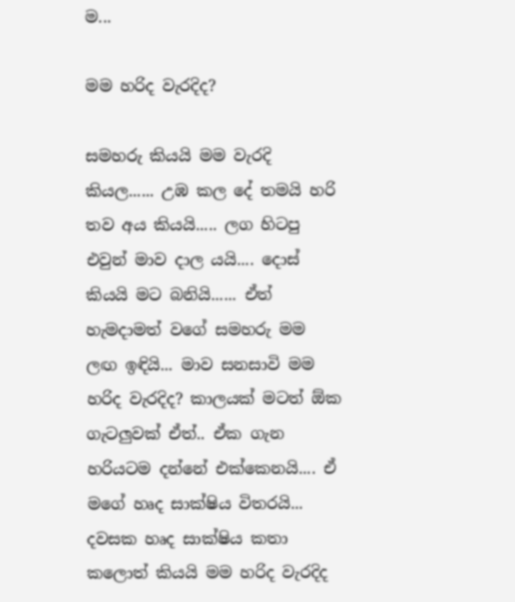ම...

මම හරිද වැරදිද?

සමහරු කියයි මම වැරදි කියල...... උඹ කල දේ තමයි හරි තව අය කියයි..... ලග හිටපු එවුන් මාව දාල යයි.... දොස් කියයි මට බනියි...... ඒත් හැමදාමත් වගේ සමහරු මම ලඟ ඉඳියි... මාව සනසාවි මම හරිද වැරදිද? කාලයක් මටත් ඕක ගැටලුවක් ඒත්.. ඒක ගැන හරියටම දන්නේ එක්කෙනයි.... ඒ මගේ හෘද සාක්ෂිය විතරයි... දවසක හෘද සාක්ෂිය කතා කලොත් කියයි මම හරිද වැරදිද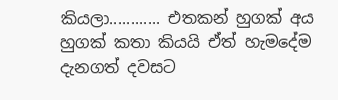කියලා............ එතකන් හුගක් අය හුගක් කතා කියයි ඒත් හැමදේම දැනගත් දවසට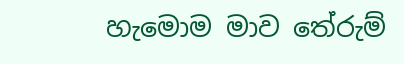හැමොම මාව තේරුම්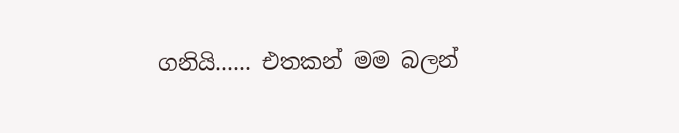ගනියි...... එතකන් මම බලන්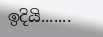ඉදියි.......